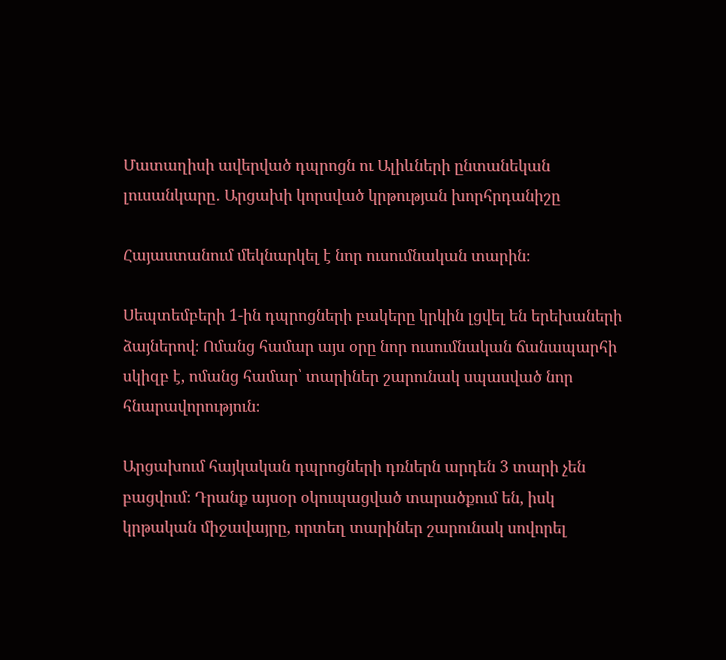Մատաղիսի ավերված դպրոցն ու Ալիևների ընտանեկան լուսանկարը․ Արցախի կորսված կրթության խորհրդանիշը

Հայաստանում մեկնարկել է նոր ուսումնական տարին։

Սեպտեմբերի 1-ին դպրոցների բակերը կրկին լցվել են երեխաների ձայներով։ Ոմանց համար այս օրը նոր ուսումնական ճանապարհի սկիզբ է, ոմանց համար՝ տարիներ շարունակ սպասված նոր հնարավորություն։

Արցախում հայկական դպրոցների դռներն արդեն 3 տարի չեն բացվում։ Դրանք այսօր օկուպացված տարածքում են, իսկ կրթական միջավայրը, որտեղ տարիներ շարունակ սովորել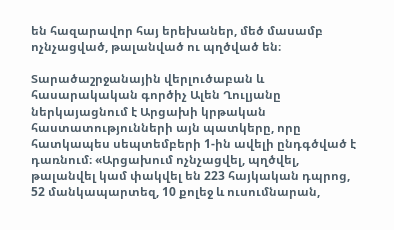են հազարավոր հայ երեխաներ, մեծ մասամբ ոչնչացված, թալանված ու պղծված են։

Տարածաշրջանային վերլուծաբան և հասարակական գործիչ Ալեն Ղուլյանը ներկայացնում է Արցախի կրթական հաստատությունների այն պատկերը, որը հատկապես սեպտեմբերի 1-ին ավելի ընդգծված է դառնում։ «Արցախում ոչնչացվել, պղծվել, թալանվել կամ փակվել են 223 հայկական դպրոց, 52 մանկապարտեզ, 10 քոլեջ և ուսումնարան,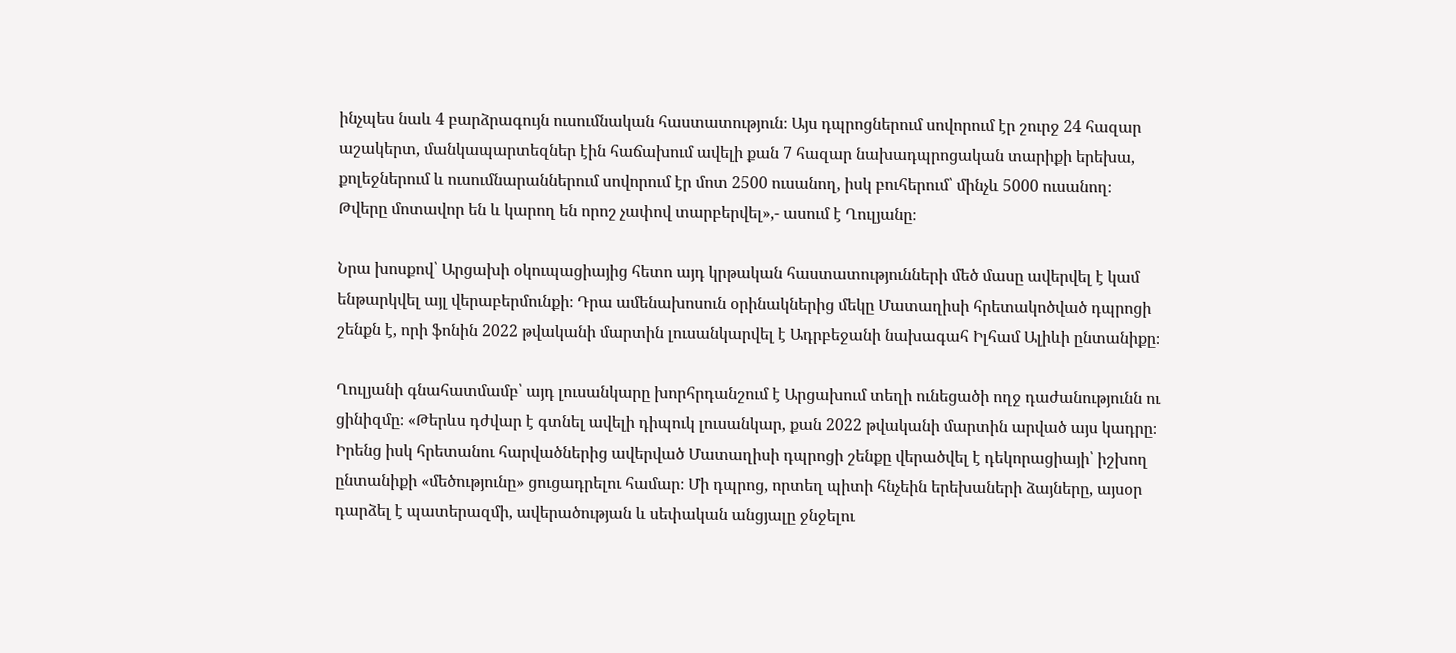ինչպես նաև 4 բարձրագույն ուսումնական հաստատություն։ Այս դպրոցներում սովորում էր շուրջ 24 հազար աշակերտ, մանկապարտեզներ էին հաճախում ավելի քան 7 հազար նախադպրոցական տարիքի երեխա, քոլեջներում և ուսումնարաններում սովորում էր մոտ 2500 ուսանող, իսկ բուհերում՝ մինչև 5000 ուսանող։ Թվերը մոտավոր են և կարող են որոշ չափով տարբերվել»,- ասում է Ղուլյանը։

Նրա խոսքով՝ Արցախի օկուպացիայից հետո այդ կրթական հաստատությունների մեծ մասը ավերվել է կամ ենթարկվել այլ վերաբերմունքի։ Դրա ամենախոսուն օրինակներից մեկը Մատաղիսի հրետակոծված դպրոցի շենքն է, որի ֆոնին 2022 թվականի մարտին լուսանկարվել է Ադրբեջանի նախագահ Իլհամ Ալիևի ընտանիքը։

Ղուլյանի գնահատմամբ՝ այդ լուսանկարը խորհրդանշում է Արցախում տեղի ունեցածի ողջ դաժանությունն ու ցինիզմը։ «Թերևս դժվար է գտնել ավելի դիպուկ լուսանկար, քան 2022 թվականի մարտին արված այս կադրը։ Իրենց իսկ հրետանու հարվածներից ավերված Մատաղիսի դպրոցի շենքը վերածվել է դեկորացիայի՝ իշխող ընտանիքի «մեծությունը» ցուցադրելու համար։ Մի դպրոց, որտեղ պիտի հնչեին երեխաների ձայները, այսօր դարձել է պատերազմի, ավերածության և սեփական անցյալը ջնջելու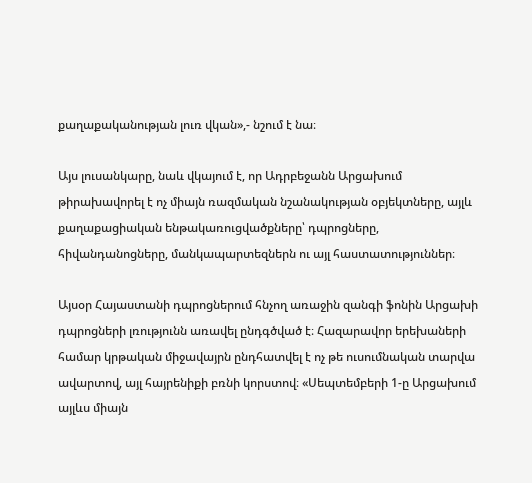քաղաքականության լուռ վկան»,- նշում է նա։

Այս լուսանկարը, նաև վկայում է, որ Ադրբեջանն Արցախում թիրախավորել է ոչ միայն ռազմական նշանակության օբյեկտները, այլև քաղաքացիական ենթակառուցվածքները՝ դպրոցները, հիվանդանոցները, մանկապարտեզներն ու այլ հաստատություններ։

Այսօր Հայաստանի դպրոցներում հնչող առաջին զանգի ֆոնին Արցախի դպրոցների լռությունն առավել ընդգծված է։ Հազարավոր երեխաների համար կրթական միջավայրն ընդհատվել է ոչ թե ուսումնական տարվա ավարտով, այլ հայրենիքի բռնի կորստով։ «Սեպտեմբերի 1-ը Արցախում այլևս միայն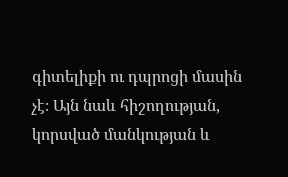գիտելիքի ու դպրոցի մասին չէ։ Այն նաև հիշողության, կորսված մանկության և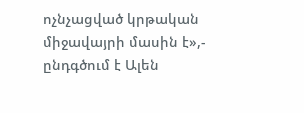ոչնչացված կրթական միջավայրի մասին է»,- ընդգծում է Ալեն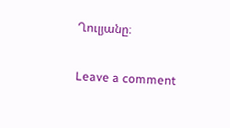Ղուլյանը։

Leave a comment